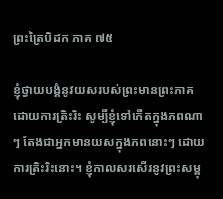ព្រះត្រៃបិដក ភាគ ៧៥

ខ្ញុំថ្វាយបង្គំនូវយសរបស់ព្រះមានព្រះភាគ ដោយការត្រិះរិះ សូម្បីខ្ញុំទៅកើតក្នុងភពណាៗ តែងជាអ្នកមានយសក្នុងភពនោះៗ ដោយការត្រិះរិះនោះ។ ខ្ញុំកាលសរសើរនូវព្រះសម្ពុ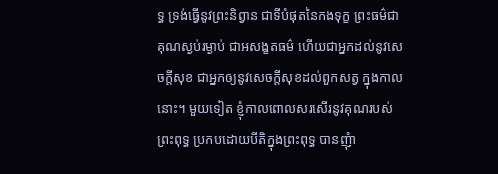ទ្ធ ទ្រង់ធ្វើនូវព្រះនិព្វាន ជាទីបំផុតនៃកងទុក្ខ ព្រះធម៌ជាគុណស្ងប់រម្ងាប់ ជាអសង្ខតធម៌ ហើយជាអ្នកដល់នូវសេចក្តីសុខ ជាអ្នកឲ្យនូវសេចក្តីសុខដល់ពួកសត្វ ក្នុងកាលនោះ។ មួយទៀត ខ្ញុំកាលពោលសរសើរនូវគុណរបស់ព្រះពុទ្ធ ប្រកបដោយបីតិក្នុងព្រះពុទ្ធ បានញុំា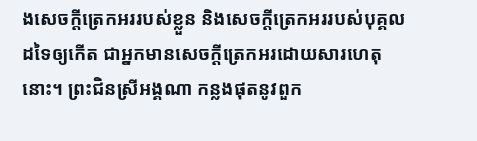ងសេចក្តីត្រេកអររបស់ខ្លួន និងសេចក្តីត្រេកអររបស់បុគ្គលដទៃឲ្យកើត ជាអ្នកមានសេចក្តីត្រេកអរដោយសារហេតុនោះ។ ព្រះជិនស្រីអង្គណា កន្លងផុតនូវពួក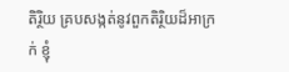តិរ្ថិយ គ្របសង្កត់នូវពួកតិរិ្ថយដ៏អាក្រក់ ខ្ញុំ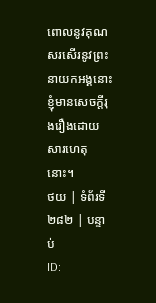ពោលនូវគុណ សរសើរនូវព្រះនាយកអង្គនោះ ខ្ញុំមានសេចក្តីរុងរឿងដោយសារហេតុនោះ។
ថយ | ទំព័រទី ២៨២ | បន្ទាប់
ID: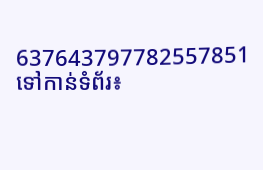637643797782557851
ទៅកាន់ទំព័រ៖